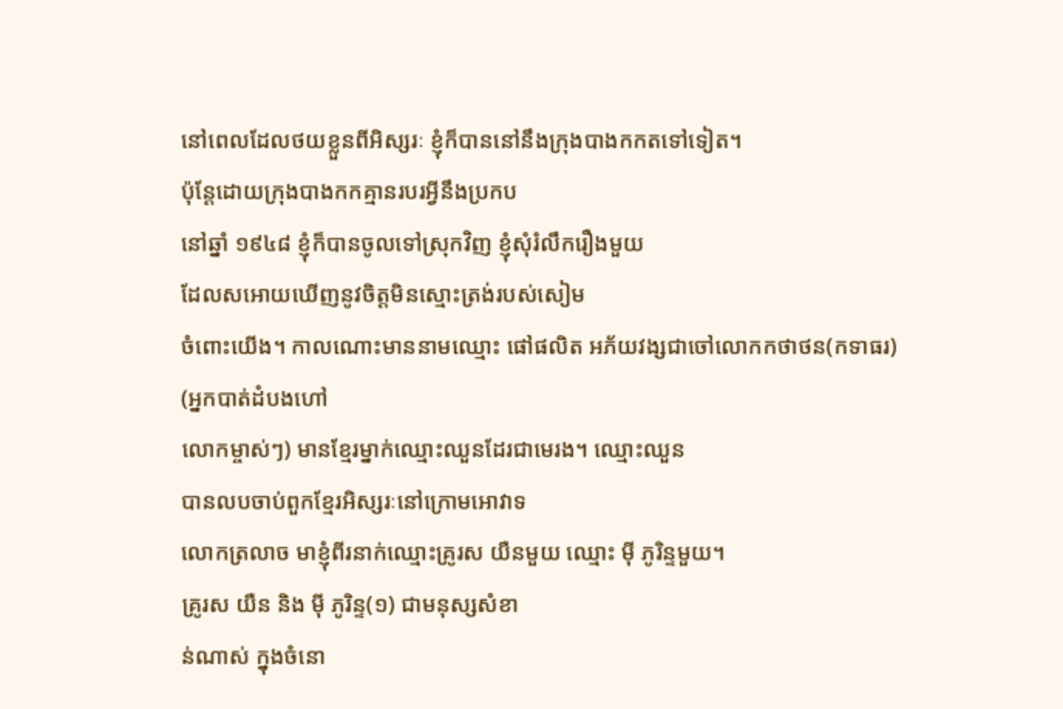នៅពេលដែលថយខ្លួនពីអិស្សរៈ ខ្ញុំក៏បាននៅនឹងក្រុងបាងកកតទៅទៀត។
ប៉ុន្ដែដោយក្រុងបាងកកគ្មានរបរអ្វីនឹងប្រកប
នៅឆ្នាំ ១៩៤៨ ខ្ញុំក៏បានចូលទៅស្រុកវិញ ខ្ញុំសុំរំលឹករឿងមួយ
ដែលសអោយឃើញនូវចិត្ដមិនស្មោះត្រង់របស់សៀម
ចំពោះយើង។ កាលណោះមាននាមឈ្មោះ ផៅផលិត អភ័យវង្សជាចៅលោកកថាថន(កទាធរ)
(អ្នកបាត់ដំបងហៅ
លោកម្ចាស់ៗ) មានខ្មែរម្នាក់ឈ្មោះឈួនដែរជាមេរង។ ឈ្មោះឈួន
បានលបចាប់ពួកខ្មែរអិស្សរៈនៅក្រោមអោវាទ
លោកត្រលាច មាខ្ញុំពីរនាក់ឈ្មោះគ្រូរស យឺនមួយ ឈ្មោះ ម៉ី ភូរិន្ទមួយ។
គ្រូរស យឺន និង ម៉ី ភូរិន្ទ(១) ជាមនុស្សសំខា
ន់ណាស់ ក្នុងចំនោ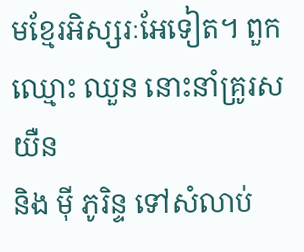មខ្មែរអិស្សរៈអែទៀត។ ពួកឈ្មោះ ឈួន នោះនាំគ្រូរស យឺន
និង ម៉ី ភូរិន្ទ ទៅសំលាប់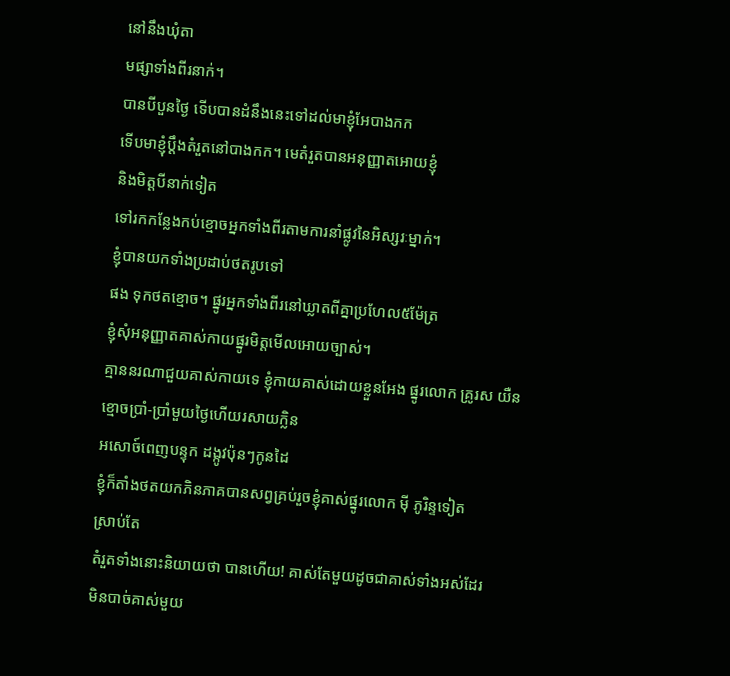នៅនឹងឃុំតា
មផ្សាទាំងពីរនាក់។
បានបីបួនថ្ងៃ ទើបបានដំនឹងនេះទៅដល់មាខ្ញុំអែបាងកក
ទើបមាខ្ញុំប្ដឹងតំរួតនៅបាងកក។ មេតំរួតបានអនុញ្ញាតអោយខ្ញុំ
និងមិត្ដបីនាក់ទៀត
ទៅរកកន្លែងកប់ខ្មោចអ្នកទាំងពីរតាមការនាំផ្លូវនៃអិស្សរៈម្នាក់។
ខ្ញុំបានយកទាំងប្រដាប់ថតរូបទៅ
ផង ទុកថតខ្មោច។ ផ្នូរអ្នកទាំងពីរនៅឃ្លាតពីគ្នាប្រហែល៥ម៉ែត្រ
ខ្ញុំសុំអនុញ្ញាតគាស់កាយផ្នូរមិត្ដមើលអោយច្បាស់។
គ្មាននរណាជួយគាស់កាយទេ ខ្ញុំកាយគាស់ដោយខ្លួនអែង ផ្នូរលោក គ្រូរស យឺន
ខ្មោចប្រាំ-ប្រាំមួយថ្ងៃហើយរសាយក្លិន
អសោច៍ពេញបន្ទុក ដង្កូវប៉ុនៗកូនដៃ
ខ្ញុំក៏តាំងថតយកភិនភាគបានសព្វគ្រប់រួចខ្ញុំគាស់ផ្នូរលោក ម៉ី ភូរិន្ទទៀត
ស្រាប់តែ
តំរួតទាំងនោះនិយាយថា បានហើយ! គាស់តែមួយដូចជាគាស់ទាំងអស់ដែរ
មិនបាច់គាស់មួយ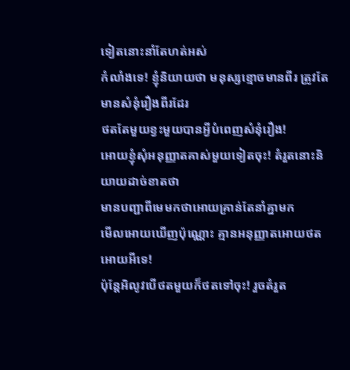ទៀតនោះនាំតែហត់អស់
កំលាំងទេ! ខ្ញុំនិយាយថា មនុស្សខ្មោចមានពីរ ត្រូវតែមានសំនុំរឿងពីរដែរ
ថតតែមួយខ្វះមួយបានអ្វីបំពេញសំនុំរឿង!
អោយខ្ញុំសុំអនុញ្ញាតគាស់មួយទៀតចុះ! តំរួតនោះនិយាយដាច់ខាតថា
មានបញ្ជាពីមេមកថាអោយគ្រាន់តែនាំគ្នាមក
មើលអោយឃើញប៉ុណ្ណោះ គ្មានអនុញ្ញាតអោយថតអោយអីទេ!
ប៉ុន្ដែអិលូវបើថតមួយក៏ថតទៅចុះ! រួចតំរួត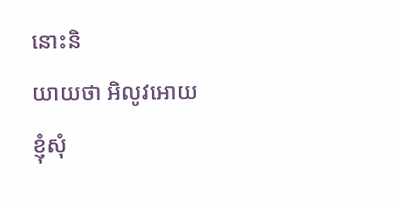នោះនិ
យាយថា អិលូវអោយខ្ញុំសុំ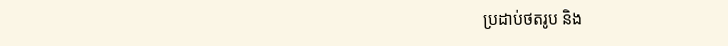ប្រដាប់ថតរូប និង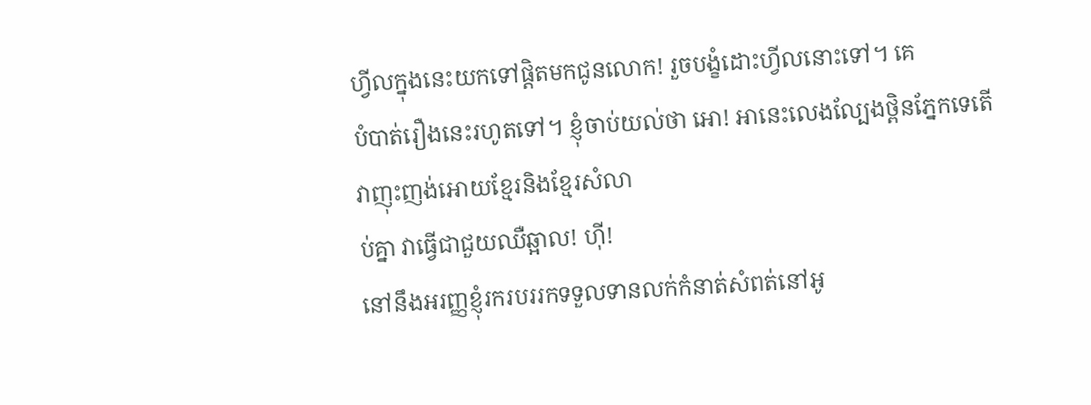ហ្វីលក្នុងនេះយកទៅផ្ដិតមកជូនលោក! រួចបង្ខំដោះហ្វីលនោះទៅ។ គេ
បំបាត់រឿងនេះរហូតទៅ។ ខ្ញុំចាប់យល់ថា អោ! អានេះលេងល្បែងថ្ពិនភ្នែកទេតើ
វាញុះញង់អោយខ្មែរនិងខ្មែរសំលា
ប់គ្នា វាធ្វើជាជួយឈឺឆ្អាល! ហ៊ី!
នៅនឹងអរញ្ញខ្ញុំរករបររកទទួលទានលក់កំនាត់សំពត់នៅអូ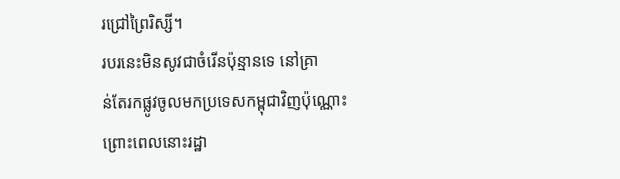រជ្រៅព្រៃរិស្សី។
របរនេះមិនសូវជាចំរើនប៉ុន្មានទេ នៅគ្រា
ន់តែរកផ្លូវចូលមកប្រទេសកម្ពុជាវិញប៉ុណ្ណោះ ព្រោះពេលនោះរដ្ឋា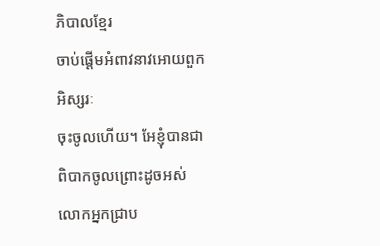ភិបាលខ្មែរ
ចាប់ផ្ដើមអំពាវនាវអោយពួកអិស្សរៈ
ចុះចូលហើយ។ អែខ្ញុំបានជាពិបាកចូលព្រោះដូចអស់លោកអ្នកជ្រាប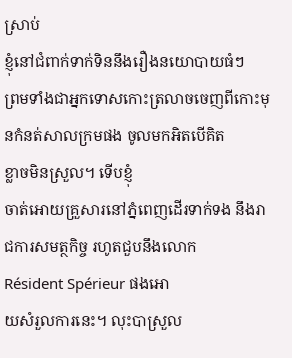ស្រាប់
ខ្ញុំនៅជំពាក់ទាក់ទិននឹងរឿងនយោបាយធំៗ
ព្រមទាំងជាអ្នកទោសកោះត្រលាចចេញពីកោះមុនកំនត់សាលក្រមផង ចូលមកអិតបើគិត
ខ្លាចមិនស្រួល។ ទើបខ្ញុំ
ចាត់អោយគ្រួសារនៅភ្នំពេញដើរទាក់ទង នឹងរាជការសមត្ថកិច្ច រហូតជួបនឹងលោក
Résident Spérieur ផងអោ
យសំរួលការនេះ។ លុះបាស្រួល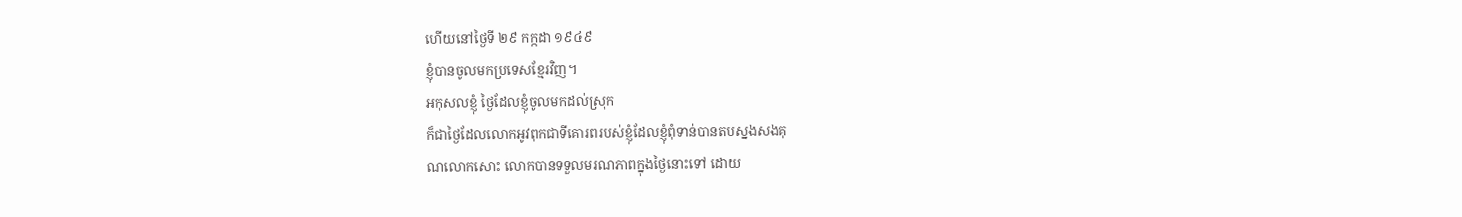ហើយនៅថ្ងៃទី ២៩ កក្កដា ១៩៤៩
ខ្ញុំបានចូលមកប្រទេសខ្មែរវិញ។
អកុសលខ្ញុំ ថ្ងៃដែលខ្ញុំចូលមកដល់ស្រុក
ក៏ជាថ្ងៃដែលលោកអូវពុកជាទីគោរពរបស់ខ្ញុំដែលខ្ញុំពុំទាន់បានតបស្នងសងគុ
ណលោកសោះ លោកបានទទួលមរណភាពក្នុងថ្ងៃនោះទៅ ដោយ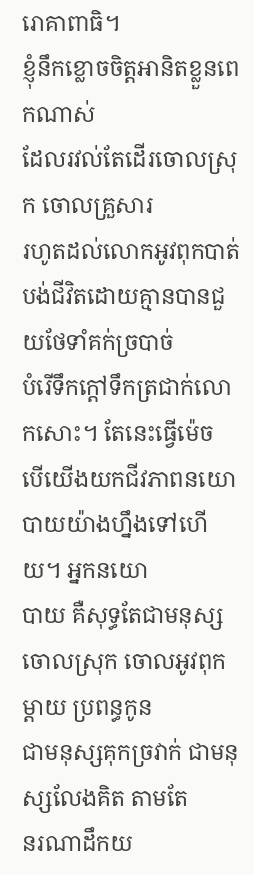រោគាពាធិ។
ខ្ញុំនឹកខ្លោចចិត្ដអានិតខ្លួនពេកណាស់
ដែលរវល់តែដើរចោលស្រុក ចោលគ្រួសារ
រហូតដល់លោកអូវពុកបាត់បង់ជីវិតដោយគ្មានបានជួយថែទាំគក់ច្របាច់
បំរើទឹកក្ដៅទឹកត្រជាក់លោកសោះ។ តែនេះធ្វើម៉េច
បើយើងយកជីវភាពនយោបាយយ៉ាងហ្នឹងទៅហើយ។ អ្នកនយោ
បាយ គឺសុទ្ធតែជាមនុស្សចោលស្រុក ចោលអូវពុកម្ដាយ ប្រពន្ធកូន
ជាមនុស្សគុកច្រវាក់ ជាមនុស្សលែងគិត តាមតែ
នរណាដឹកយ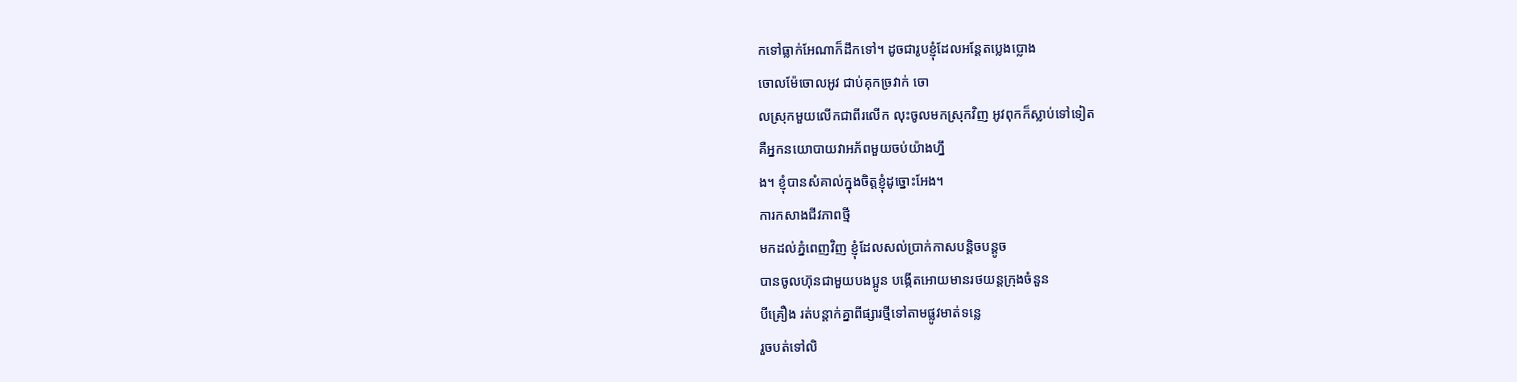កទៅធ្លាក់អែណាក៏ដឹកទៅ។ ដូចជារូបខ្ញុំដែលអន្ដែតប្លេងប្លោង
ចោលម៉ែចោលអូវ ជាប់គុកច្រវាក់ ចោ
លស្រុកមួយលើកជាពីរលើក លុះចូលមកស្រុកវិញ អូវពុកក៏ស្លាប់ទៅទៀត
គឺអ្នកនយោបាយវាអភ័ពមួយចប់យ៉ាងហ្នឹ
ង។ ខ្ញុំបានសំគាល់ក្នុងចិត្ដខ្ញុំដូច្នោះអែង។
ការកសាងជីវភាពថ្មី
មកដល់ភ្នំពេញវិញ ខ្ញុំដែលសល់ប្រាក់កាសបន្ដិចបន្ដូច
បានចូលហ៊ុនជាមួយបងប្អូន បង្កើតអោយមានរថយន្ដក្រុងចំនួន
បីគ្រឿង រត់បន្ដាក់គ្នាពីផ្សារថ្មីទៅតាមផ្លូវមាត់ទន្លេ
រួចបត់ទៅលិ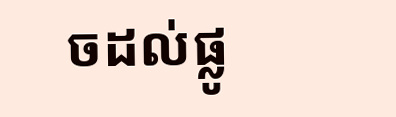ចដល់ផ្លូ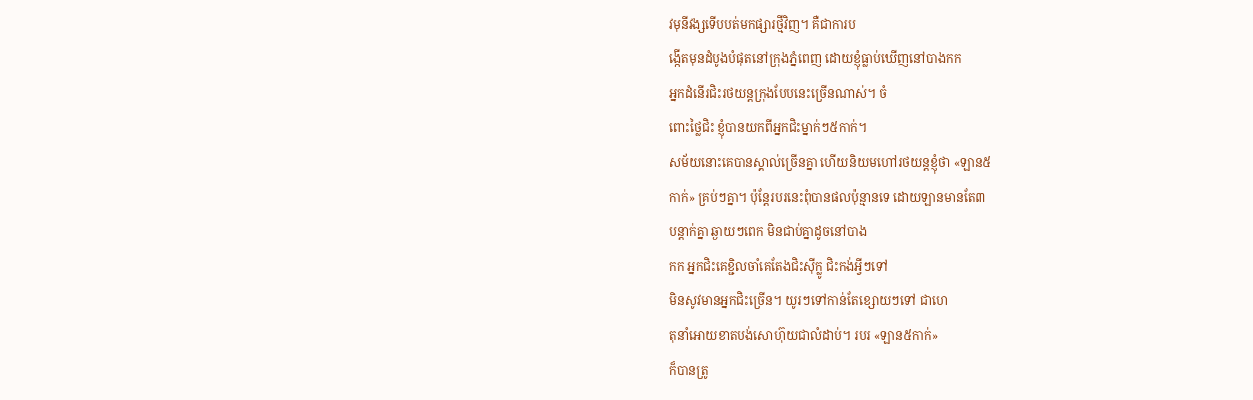វមុនីវង្សទើបបត់មកផ្សារថ្មីវិញ។ គឺជាការប
ង្កើតមុនដំបូងបំផុតនៅក្រុងភ្នំពេញ ដោយខ្ញុំធ្លាប់ឃើញនៅបាងកក
អ្នកដំនើរជិះរថយន្ដក្រុងបែបនេះច្រើនណាស់។ ចំ
ពោះថ្លៃជិះ ខ្ញុំបានយកពីអ្នកជិះម្នាក់ៗ៥កាក់។
សម័យនោះគេបានស្គាល់ច្រើនគ្នា ហើយនិយមហៅរថយន្ដខ្ញុំថា «ឡាន៥
កាក់» គ្រប់ៗគ្នា។ ប៉ុន្ដែរបរនេះពុំបានផលប៉ុន្មានទេ ដោយឡានមានតែ៣
បន្ដាក់គ្នា ឆ្ងាយៗពេក មិនជាប់គ្នាដូចនៅបាង
កក អ្នកជិះគេខ្ជិលចាំគេតែងជិះស៊ីក្លូ ជិះកង់អ្វីៗទៅ
មិនសូវមានអ្នកជិះច្រើន។ យូរៗទៅកាន់តែខ្សោយៗទៅ ជាហេ
តុនាំអោយខាតបង់សោហ៊ុយជាលំដាប់។ របរ «ឡាន៥កាក់»
ក៏បានត្រូ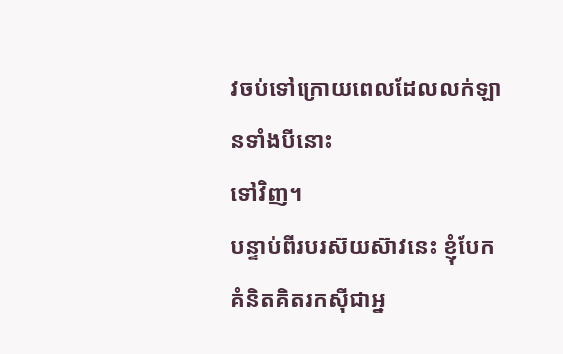វចប់ទៅក្រោយពេលដែលលក់ឡានទាំងបីនោះ
ទៅវិញ។
បន្ទាប់ពីរបរស៊យស៊ាវនេះ ខ្ញុំបែកគំនិតគិតរកស៊ីជាអ្ន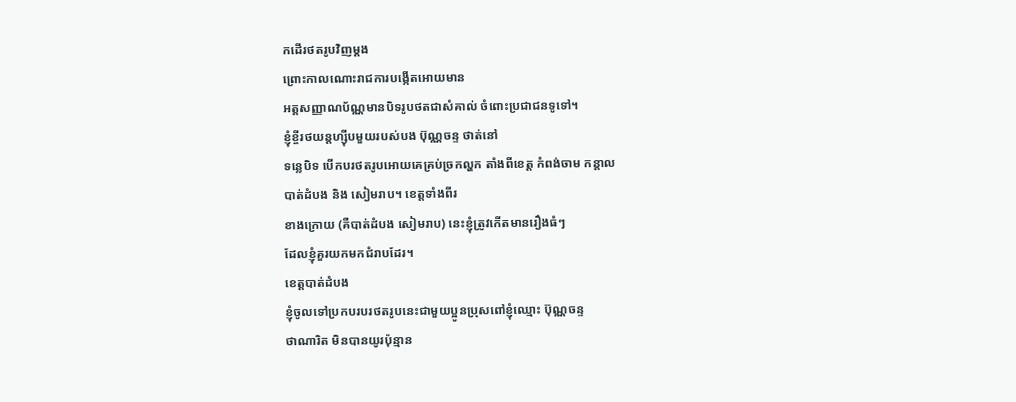កដើរថតរូបវិញម្ដង
ព្រោះកាលណោះរាជការបង្កើតអោយមាន
អត្ដសញ្ញាណប័ណ្ណមានបិទរូបថតជាសំគាល់ ចំពោះប្រជាជនទូទៅ។
ខ្ញុំខ្ចីរថយន្ដហ្ស៊ីបមួយរបស់បង ប៊ុណ្ណចន្ទ ថាត់នៅ
ទន្លេបិទ បើកបរថតរូបអោយគេគ្រប់ច្រកល្ហក តាំងពីខេត្ដ កំពង់ចាម កន្ដាល
បាត់ដំបង និង សៀមរាប។ ខេត្ដទាំងពីរ
ខាងក្រោយ (គឺបាត់ដំបង សៀមរាប) នេះខ្ញុំត្រូវកើតមានរឿងធំៗ
ដែលខ្ញុំគួរយកមកជំរាបដែរ។
ខេត្ដបាត់ដំបង
ខ្ញុំចូលទៅប្រកបរបរថតរូបនេះជាមួយប្អូនប្រុសពៅខ្ញុំឈ្មោះ ប៊ុណ្ណចន្ទ
ថាណារិត មិនបានយូរប៉ុន្មាន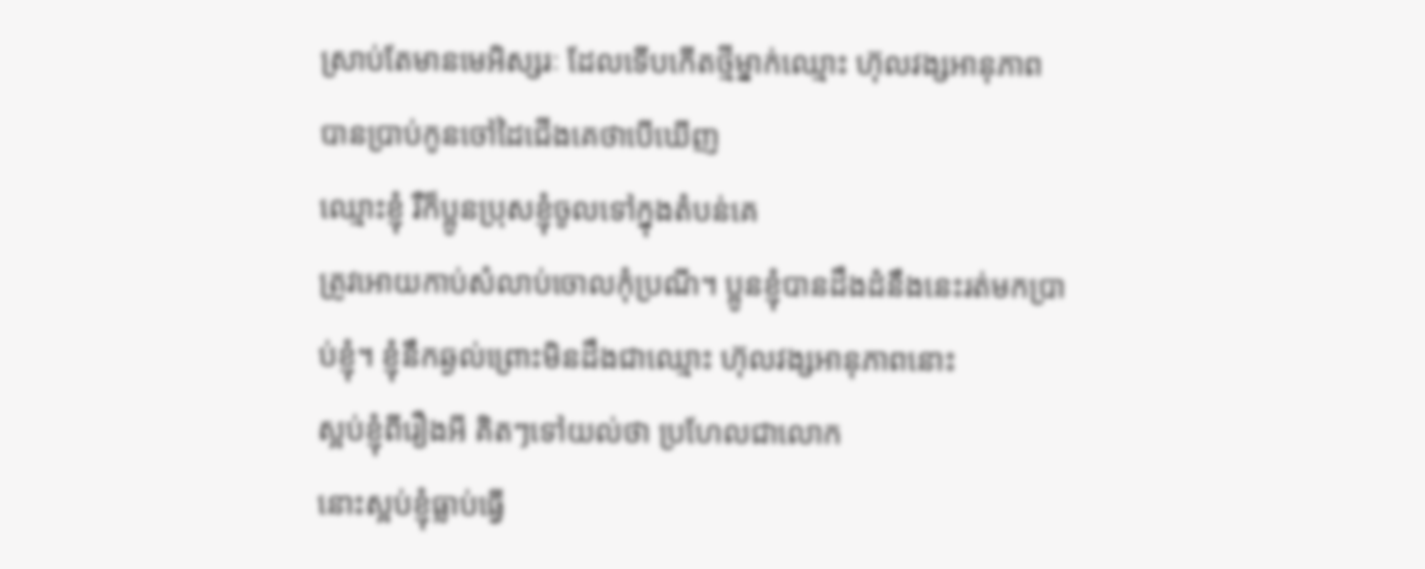ស្រាប់តែមានមេអិស្សរៈ ដែលទើបកើតថ្មីម្នាក់ឈ្មោះ ហ៊ុលវង្សអានុភាព
បានប្រាប់កូនចៅដៃជើងគេថាបើឃើញ
ឈ្មោះខ្ញុំ រឺក៏ប្អូនប្រុសខ្ញុំចូលទៅក្នុងតំបន់គេ
ត្រូវអោយកាប់សំលាប់ចោលកុំប្រណី។ ប្អូនខ្ញុំបានដឹងដំនឹងនេះរត់មកប្រា
ប់ខ្ញុំ។ ខ្ញុំនឹកឆ្ងល់ព្រោះមិនដឹងជាឈ្មោះ ហ៊ុលវង្សអានុភាពនោះ
ស្អប់ខ្ញុំពីរឿងអី គិតៗទៅយល់ថា ប្រហែលជាលោក
នោះស្អប់ខ្ញុំធ្លាប់ធ្វើ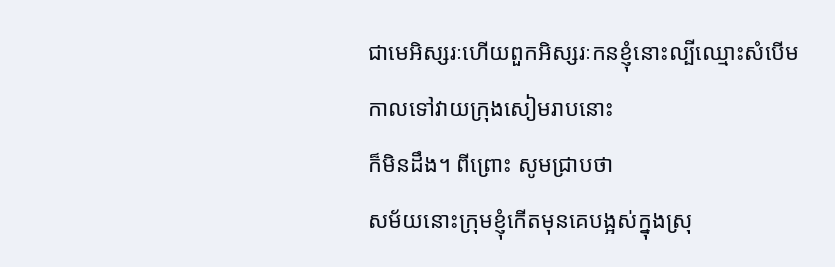ជាមេអិស្សរៈហើយពួកអិស្សរៈកនខ្ញុំនោះល្បីឈ្មោះសំបើម
កាលទៅវាយក្រុងសៀមរាបនោះ
ក៏មិនដឹង។ ពីព្រោះ សូមជ្រាបថា
សម័យនោះក្រុមខ្ញុំកើតមុនគេបង្អស់ក្នុងស្រុ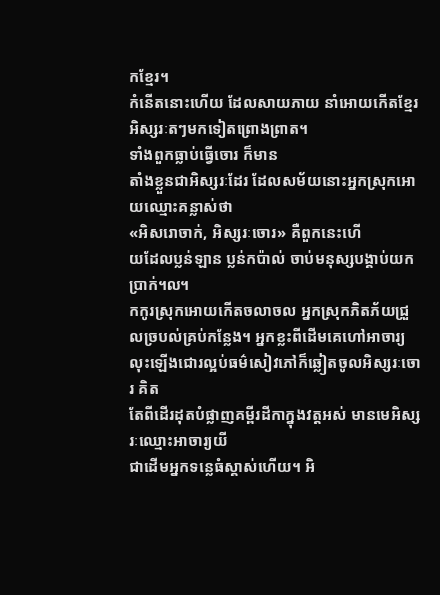កខ្មែរ។
កំនើតនោះហើយ ដែលសាយភាយ នាំអោយកើតខ្មែរអិស្សរៈតៗមកទៀតព្រោងព្រាត។
ទាំងពួកធ្លាប់ធ្វើចោរ ក៏មាន
តាំងខ្លួនជាអិស្សរៈដែរ ដែលសម័យនោះអ្នកស្រុកអោយឈ្មោះគន្លាស់ថា
«អិសរោចាក់, អិស្សរៈចោរ» គឺពួកនេះហើ
យដែលប្លន់ឡាន ប្លន់កប៉ាល់ ចាប់មនុស្សបង្គាប់យកប្រាក់៘
កកូរស្រុកអោយកើតចលាចល អ្នកស្រុកភិតភ័យជ្រួ
លច្របល់គ្រប់កន្លែង។ អ្នកខ្លះពីដើមគេហៅអាចារ្យ
លុះឡើងជោរល្អប់ធម៌សៀវភៅក៏ឆ្លៀតចូលអិស្សរៈចោរ គិត
តែពីដើរដុតបំផ្លាញគម្ពីរដីកាក្នុងវត្ដអស់ មានមេអិស្សរៈឈ្មោះអាចារ្យយី
ជាដើមអ្នកទន្លេធំស្គាស់ហើយ។ អិ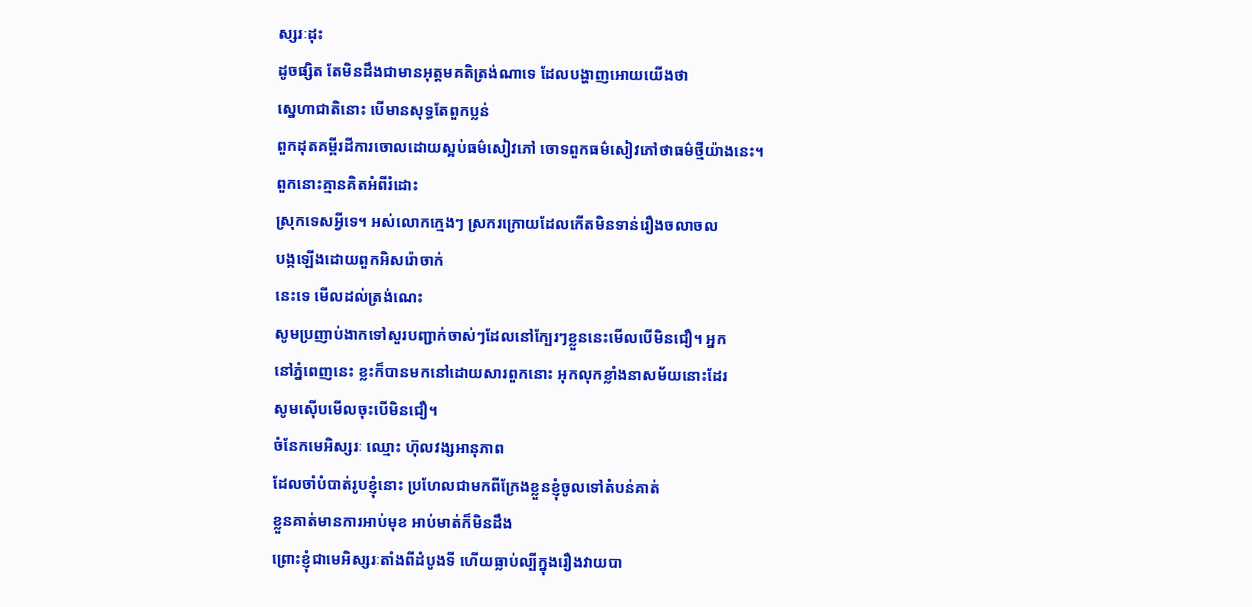ស្សរៈដុះ
ដូចផ្សិត តែមិនដឹងជាមានអុត្តមគតិត្រង់ណាទេ ដែលបង្ហាញអោយយើងថា
ស្នេហាជាតិនោះ បើមានសុទ្ធតែពួកប្លន់
ពួកដុតគម្ពីរដីការចោលដោយស្អប់ធម៌សៀវភៅ ចោទពួកធម៌សៀវភៅថាធម៌ថ្មីយ៉ាងនេះ។
ពួកនោះគ្មានគិតអំពីរំដោះ
ស្រុកទេសអ្វីទេ។ អស់លោកក្មេងៗ ស្រករក្រោយដែលកើតមិនទាន់រឿងចលាចល
បង្កឡើងដោយពួកអិសរ៉ោចាក់
នេះទេ មើលដល់ត្រង់ណេះ
សូមប្រញាប់ងាកទៅសួរបញ្ជាក់ចាស់ៗដែលនៅក្បែរៗខ្លួននេះមើលបើមិនជឿ។ អ្នក
នៅភ្នំពេញនេះ ខ្លះក៏បានមកនៅដោយសារពួកនោះ អុកលុកខ្លាំងនាសម័យនោះដែរ
សូមស៊ើបមើលចុះបើមិនជឿ។
ចំនែកមេអិស្សរៈ ឈ្មោះ ហ៊ុលវង្សអានុភាព
ដែលចាំបំបាត់រូបខ្ញុំនោះ ប្រហែលជាមកពីក្រែងខ្លួនខ្ញុំចូលទៅតំបន់គាត់
ខ្លួនគាត់មានការអាប់មុខ អាប់មាត់ក៏មិនដឹង
ព្រោះខ្ញុំជាមេអិស្សរៈតាំងពីដំបូងទី ហើយធ្លាប់ល្បីក្នុងរឿងវាយបា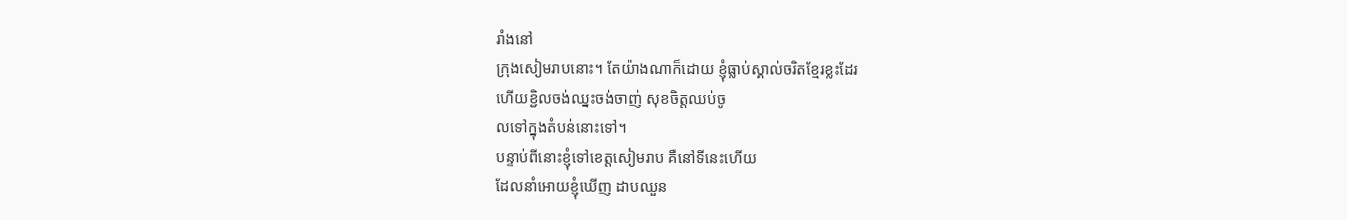រាំងនៅ
ក្រុងសៀមរាបនោះ។ តែយ៉ាងណាក៏ដោយ ខ្ញុំធ្លាប់ស្គាល់ចរិតខ្មែរខ្លះដែរ
ហើយខ្ជិលចង់ឈ្នះចង់ចាញ់ សុខចិត្ដឈប់ចូ
លទៅក្នុងតំបន់នោះទៅ។
បន្ទាប់ពីនោះខ្ញុំទៅខេត្ដសៀមរាប គឺនៅទីនេះហើយ
ដែលនាំអោយខ្ញុំឃើញ ដាបឈួន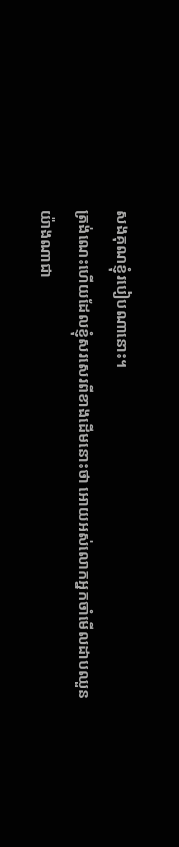សងគុណខ្ញុំរបៀបណានោះ។
ត្រង់ណេះហើយដែលខ្ញុំសរសេរពីខាងដើមនោះថា អោយអស់លោកអ្នកចាំមើលដាបឈួន
យ៉ាងណាជា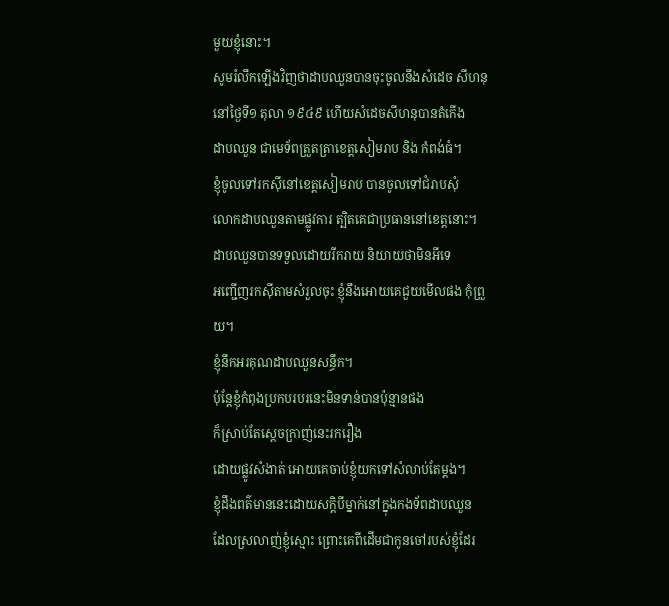មួយខ្ញុំនោះ។
សូមរំលឹកឡើងវិញថាដាបឈួនបានចុះចូលនឹងសំដេច សីហនុ
នៅថ្ងៃទី១ តុលា ១៩៤៩ ហើយសំដេចសីហនុបានតំកើង
ដាបឈួន ជាមេទ័ពត្រួតត្រាខេត្ដសៀមរាប និង កំពង់ធំ។
ខ្ញុំចូលទៅរកស៊ីនៅខេត្ដសៀមរាប បានចូលទៅជំរាបសុំ
លោកដាបឈួនតាមផ្លូវការ ត្បិតគេជាប្រធាននៅខេត្ដនោះ។
ដាបឈួនបានទទួលដោយរីករាយ និយាយថាមិនអីទេ
អញ្ជើញរកស៊ីតាមសំរួលចុះ ខ្ញុំនឹងអោយគេជួយមើលផង កុំព្រួយ។
ខ្ញុំនឹកអរគុណដាបឈួនសន្ធឹក។
ប៉ុន្ដែខ្ញុំកំពុងប្រកបរបរនេះមិនទាន់បានប៉ុន្មានផង
ក៏ស្រាប់តែស្ដេចក្រាញ់នេះរករឿង
ដោយផ្លូវសំងាត់ អោយគេចាប់ខ្ញុំយកទៅសំលាប់តែម្ដង។
ខ្ញុំដឹងពត៌មាននេះដោយសក្ដិបីម្នាក់នៅក្នុងកងទ័ពដាបឈួន
ដែលស្រលាញ់ខ្ញុំស្មោះ ព្រោះគេពីដើមជាកូនចៅរបស់ខ្ញុំដែរ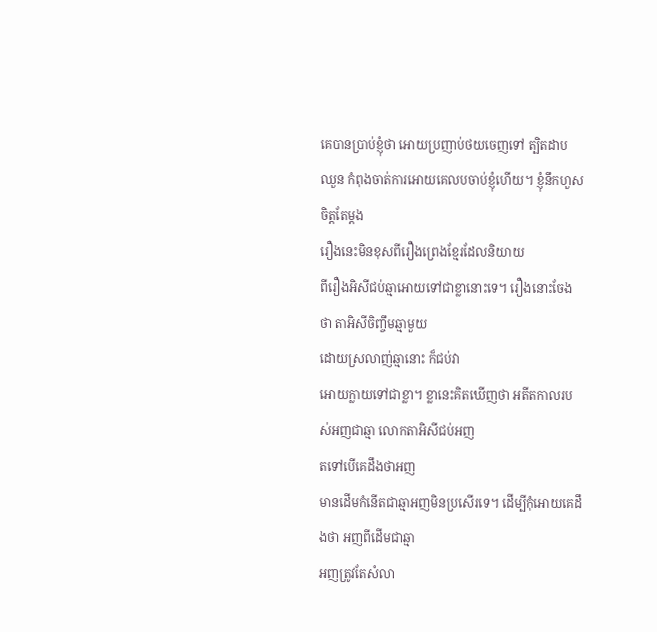គេបានប្រាប់ខ្ញុំថា អោយប្រញាប់ថយចេញទៅ ត្បិតដាប
ឈួន កំពុងចាត់ការអោយគេលបចាប់ខ្ញុំហើយ។ ខ្ញុំនឹកហួសចិត្ដតែម្ដង
រឿងនេះមិនខុសពីរឿងព្រេងខ្មែរដែលនិយាយ
ពីរឿងអិសីជប់ឆ្មាអោយទៅជាខ្លានោះទេ។ រឿងនោះចែងថា តាអិសីចិញ្ចឹមឆ្មាមួយ
ដោយស្រលាញ់ឆ្មានោះ ក៏ជប់វា
អោយក្លាយទៅជាខ្លា។ ខ្លានេះគិតឃើញថា អតីតកាលរបស់អញជាឆ្មា លោកតាអិសីជប់អញ
តទៅបើគេដឹងថាអញ
មានដើមកំនើតជាឆ្មាអញមិនប្រសើរទេ។ ដើម្បីកុំអោយគេដឹងថា អញពីដើមជាឆ្មា
អញត្រូវតែសំលា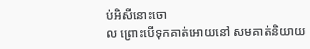ប់អិសីនោះចោ
ល ព្រោះបើទុកគាត់អោយនៅ សមគាត់និយាយ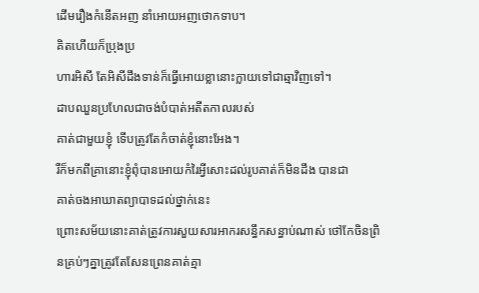ដើមរឿងកំនើតអញ នាំអោយអញថោកទាប។
គិតហើយក៏ប្រុងប្រ
ហារអិសី តែអិសីដឹងទាន់ក៏ធ្វើអោយខ្លានោះក្លាយទៅជាឆ្មាវិញទៅ។
ដាបឈួនប្រហែលជាចង់បំបាត់អតីតកាលរបស់
គាត់ជាមួយខ្ញុំ ទើបត្រូវតែកំចាត់ខ្ញុំនោះអែង។
រឺក៏មកពីគ្រានោះខ្ញុំពុំបានអោយកំរៃអ្វីសោះដល់រូបគាត់ក៏មិនដឹង បានជា
គាត់ចងអាឃាតព្យាបាទដល់ថ្នាក់នេះ
ព្រោះសម័យនោះគាត់ត្រូវការសួយសារអាករសន្ធឹកសន្ធាប់ណាស់ ថៅកែចិនព្រិ
នគ្រប់ៗគ្នាត្រូវតែសែនព្រេនគាត់គ្មា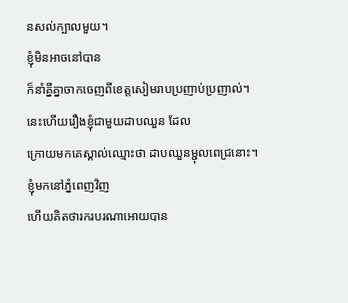នសល់ក្បាលមួយ។
ខ្ញុំមិនអាចនៅបាន
ក៏នាំគ្នីគ្នាចាកចេញពីខេត្ដសៀមរាបប្រញាប់ប្រញាល់។
នេះហើយរឿងខ្ញុំជាមួយដាបឈួន ដែល
ក្រោយមកគេស្គាល់ឈ្មោះថា ដាបឈួនម្ជុលពេជ្រនោះ។
ខ្ញុំមកនៅភ្នំពេញវិញ
ហើយគិតថារករបរណាអោយបាន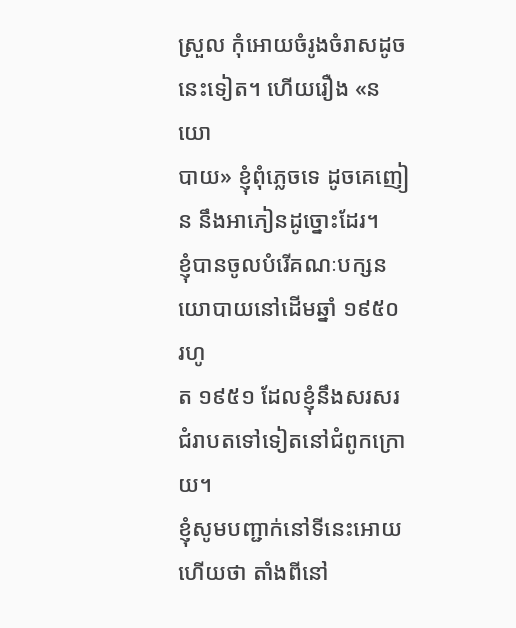ស្រួល កុំអោយចំរូងចំរាសដូចនេះទៀត។ ហើយរឿង «នយោ
បាយ» ខ្ញុំពុំភ្លេចទេ ដូចគេញៀន នឹងអាភៀនដូច្នោះដែរ។
ខ្ញុំបានចូលបំរើគណៈបក្សនយោបាយនៅដើមឆ្នាំ ១៩៥០ រហូ
ត ១៩៥១ ដែលខ្ញុំនឹងសរសរជំរាបតទៅទៀតនៅជំពូកក្រោយ។
ខ្ញុំសូមបញ្ជាក់នៅទីនេះអោយហើយថា តាំងពីនៅ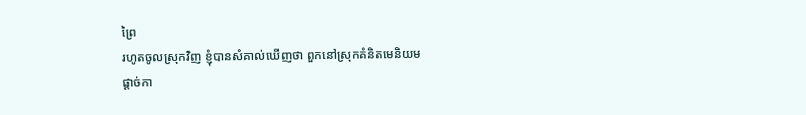ព្រៃ
រហូតចូលស្រុកវិញ ខ្ញុំបានសំគាល់ឃើញថា ពួកនៅស្រុកគំនិតមេនិយម
ផ្ដាច់កា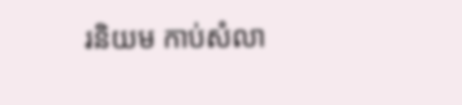រនិយម កាប់សំលា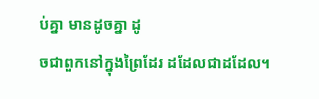ប់គ្នា មានដូចគ្នា ដូ
ចជាពួកនៅក្នុងព្រៃដែរ ដដែលជាដដែល។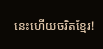នេះហើយចរិតខ្មែរ!